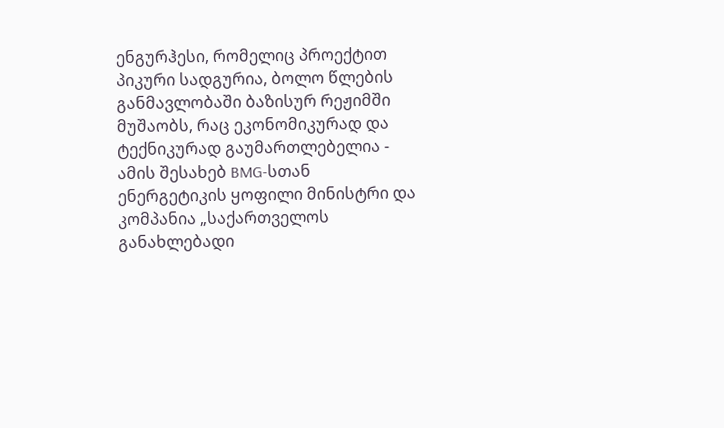ენგურჰესი, რომელიც პროექტით პიკური სადგურია, ბოლო წლების განმავლობაში ბაზისურ რეჟიმში მუშაობს, რაც ეკონომიკურად და ტექნიკურად გაუმართლებელია - ამის შესახებ BMG-სთან ენერგეტიკის ყოფილი მინისტრი და კომპანია „საქართველოს განახლებადი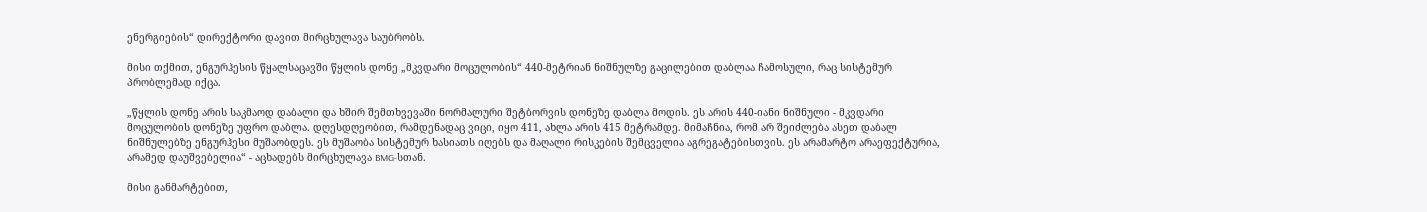ენერგიების“ დირექტორი დავით მირცხულავა საუბრობს.

მისი თქმით, ენგურჰესის წყალსაცავში წყლის დონე „მკვდარი მოცულობის“ 440-მეტრიან ნიშნულზე გაცილებით დაბლაა ჩამოსული, რაც სისტემურ პრობლემად იქცა.

„წყლის დონე არის საკმაოდ დაბალი და ხშირ შემთხვევაში ნორმალური შეტბორვის დონეზე დაბლა მოდის. ეს არის 440-იანი ნიშნული - მკვდარი მოცულობის დონეზე უფრო დაბლა. დღესდღეობით, რამდენადაც ვიცი, იყო 411, ახლა არის 415 მეტრამდე. მიმაჩნია, რომ არ შეიძლება ასეთ დაბალ ნიშნულებზე ენგურჰესი მუშაობდეს. ეს მუშაობა სისტემურ ხასიათს იღებს და მაღალი რისკების შემცველია აგრეგატებისთვის. ეს არამარტო არაეფექტურია, არამედ დაუშვებელია“ - აცხადებს მირცხულავა BMG-სთან.

მისი განმარტებით,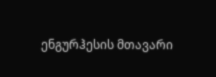ენგურჰესის მთავარი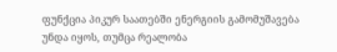ფუნქცია პიკურ საათებში ენერგიის გამომუშავება უნდა იყოს, თუმცა რეალობა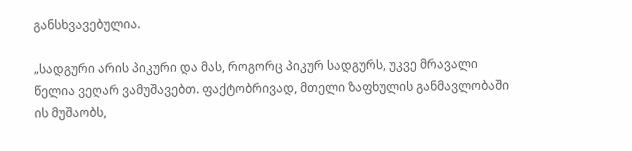განსხვავებულია.

„სადგური არის პიკური და მას, როგორც პიკურ სადგურს, უკვე მრავალი წელია ვეღარ ვამუშავებთ. ფაქტობრივად, მთელი ზაფხულის განმავლობაში ის მუშაობს,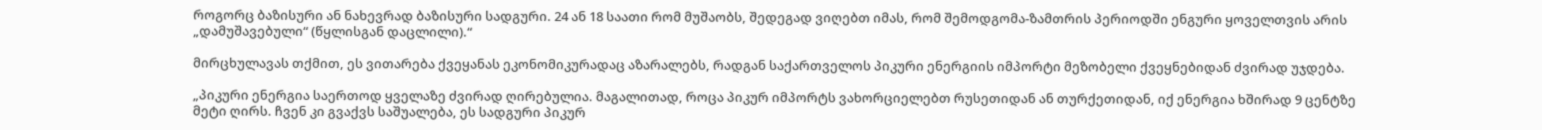როგორც ბაზისური ან ნახევრად ბაზისური სადგური. 24 ან 18 საათი რომ მუშაობს, შედეგად ვიღებთ იმას, რომ შემოდგომა-ზამთრის პერიოდში ენგური ყოველთვის არის „დამუშავებული“ (წყლისგან დაცლილი).“

მირცხულავას თქმით, ეს ვითარება ქვეყანას ეკონომიკურადაც აზარალებს, რადგან საქართველოს პიკური ენერგიის იმპორტი მეზობელი ქვეყნებიდან ძვირად უჯდება.

„პიკური ენერგია საერთოდ ყველაზე ძვირად ღირებულია. მაგალითად, როცა პიკურ იმპორტს ვახორციელებთ რუსეთიდან ან თურქეთიდან, იქ ენერგია ხშირად 9 ცენტზე მეტი ღირს. ჩვენ კი გვაქვს საშუალება, ეს სადგური პიკურ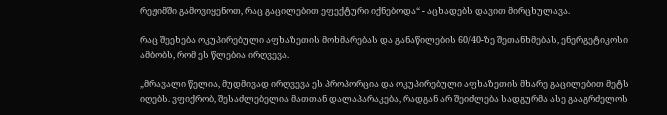რეჟიმში გამოვიყენოთ, რაც გაცილებით ეფექტური იქნებოდა“ - აცხადებს დავით მირცხულავა.

რაც შეეხება ოკუპირებული აფხაზეთის მოხმარებას და განაწილების 60/40-ზე შეთანხმებას, ენერგეტიკოსი ამბობს, რომ ეს წლებია ირღვევა.

„მრავალი წელია, მუდმივად ირღვევა ეს პროპორცია და ოკუპირებული აფხაზეთის მხარე გაცილებით მეტს იღებს. ვფიქრობ, შესაძლებელია მათთან დალაპარაკება, რადგან არ შეიძლება სადგურმა ასე გააგრძელოს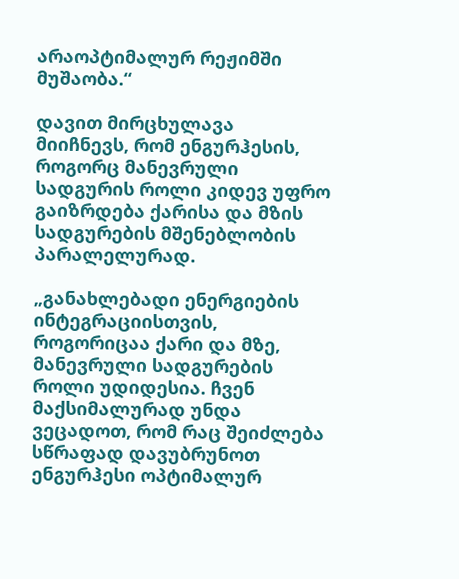არაოპტიმალურ რეჟიმში მუშაობა.“

დავით მირცხულავა მიიჩნევს, რომ ენგურჰესის, როგორც მანევრული სადგურის როლი კიდევ უფრო გაიზრდება ქარისა და მზის სადგურების მშენებლობის პარალელურად.

„განახლებადი ენერგიების ინტეგრაციისთვის, როგორიცაა ქარი და მზე, მანევრული სადგურების როლი უდიდესია. ჩვენ მაქსიმალურად უნდა ვეცადოთ, რომ რაც შეიძლება სწრაფად დავუბრუნოთ ენგურჰესი ოპტიმალურ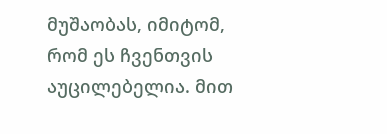მუშაობას, იმიტომ, რომ ეს ჩვენთვის აუცილებელია. მით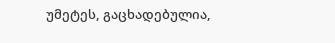უმეტეს, გაცხადებულია,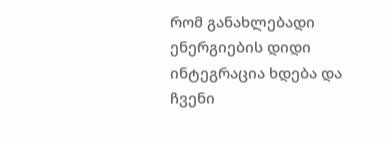რომ განახლებადი ენერგიების დიდი ინტეგრაცია ხდება და ჩვენი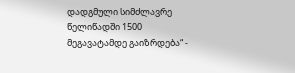დადგმული სიმძლავრე წელიწადში 1500 მეგავატამდე გაიზრდება“ -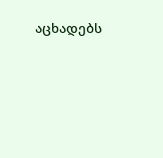აცხადებს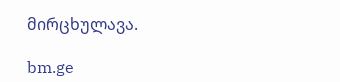მირცხულავა.

bm.ge